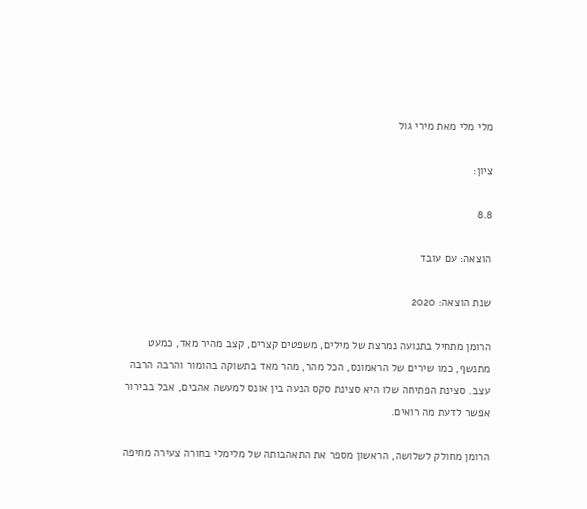מלי מלי מאת מירי גול

ציון:

8.8

הוצאה: עם עובד

שנת הוצאה: 2020

הרומן מתחיל בתנועה נמרצת של מילים, משפטים קצרים, קצב מהיר מאד, כמעט מתנשף, כמו שירים של הראמונס, הכל מהר, מהר מאד בתשוקה בהומור והרבה הרבה עצב. סצינת הפתיחה שלו היא סצינת סקס הנעה בין אונס למעשה אהבים, אבל בבירור אפשר לדעת מה רואים.

הרומן מחולק לשלושה, הראשון מספר את התאהבותה של מלימלי בחורה צעירה מחיפה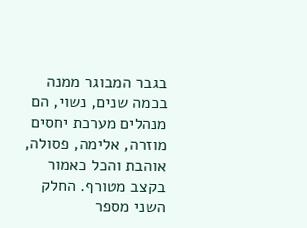בגבר המבוגר ממנה בכמה שנים, נשוי, הם מנהלים מערכת יחסים מוזרה, אלימה, פסולה, אוהבת והכל כאמור בקצב מטורף. החלק השני מספר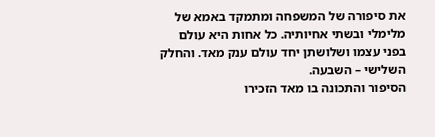את סיפורה של המשפחה ומתמקד באמא של מלימלי ובשתי אחיותיה. כל אחות היא עולם בפני עצמו ושלושתן יחד עולם ענק מאד. והחלק השלישי – השבעה.
הסיפור והתכונה בו מאד הזכירו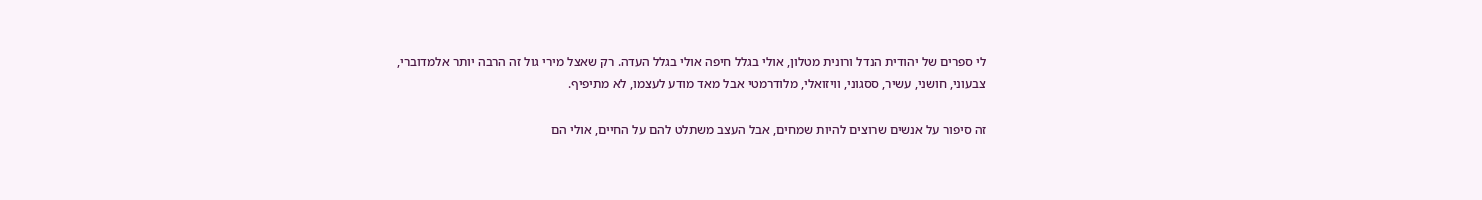לי ספרים של יהודית הנדל ורונית מטלון, אולי בגלל חיפה אולי בגלל העדה. רק שאצל מירי גול זה הרבה יותר אלמדוברי, צבעוני, חושני, עשיר, ססגוני, וויזואלי, מלודרמטי אבל מאד מודע לעצמו, לא מתיפיף.

זה סיפור על אנשים שרוצים להיות שמחים, אבל העצב משתלט להם על החיים, אולי הם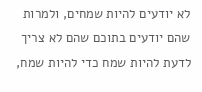לא יודעים להיות שמחים, ולמרות שהם יודעים בתוכם שהם לא צריך לדעת להיות שמח כדי להיות שמח,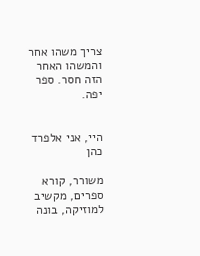צריך משהו אחר והמשהו האחר הזה חסר. ספר יפה.


היי, אני אלפרד כהן

משורר, קורא ספרים, מקשיב למוזיקה, בונה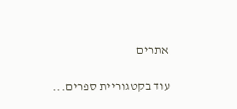אתרים

עוד בקטגוריית ספרים...